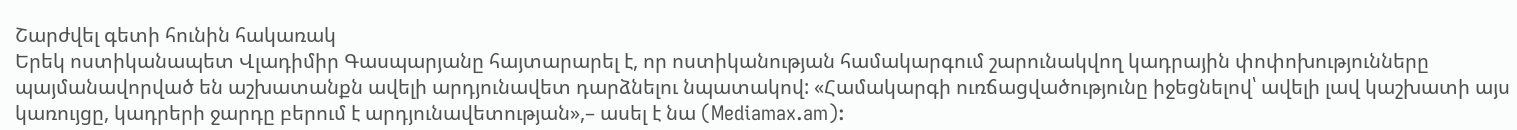Շարժվել գետի հունին հակառակ
Երեկ ոստիկանապետ Վլադիմիր Գասպարյանը հայտարարել է, որ ոստիկանության համակարգում շարունակվող կադրային փոփոխությունները պայմանավորված են աշխատանքն ավելի արդյունավետ դարձնելու նպատակով: «Համակարգի ուռճացվածությունը իջեցնելով՝ ավելի լավ կաշխատի այս կառույցը, կադրերի ջարդը բերում է արդյունավետության»,– ասել է նա (Mediamax.am):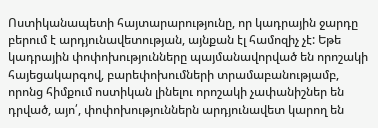Ոստիկանապետի հայտարարությունը, որ կադրային ջարդը բերում է արդյունավետության, այնքան էլ համոզիչ չէ: Եթե կադրային փոփոխությունները պայմանավորված են որոշակի հայեցակարգով, բարեփոխումների տրամաբանությամբ, որոնց հիմքում ոստիկան լինելու որոշակի չափանիշներ են դրված, այո՛, փոփոխություններն արդյունավետ կարող են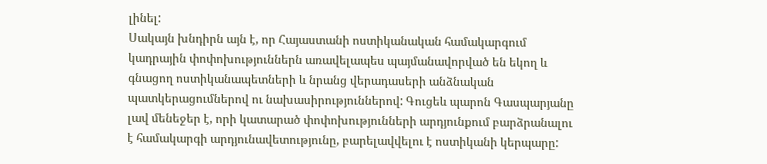լինել:
Սակայն խնդիրն այն է, որ Հայաստանի ոստիկանական համակարգում կադրային փոփոխություններն առավելապես պայմանավորված են եկող և գնացող ոստիկանապետների և նրանց վերադասերի անձնական պատկերացումներով ու նախասիրություններով: Գուցեև պարոն Գասպարյանը լավ մենեջեր է, որի կատարած փոփոխությունների արդյունքում բարձրանալու է համակարգի արդյունավետությունը, բարելավվելու է ոստիկանի կերպարը: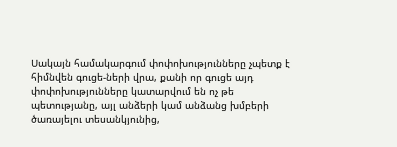Սակայն համակարգում փոփոխությունները չպետք է հիմնվեն գուցե-ների վրա, քանի որ գուցե այդ փոփոխությունները կատարվում են ոչ թե պետությանը, այլ անձերի կամ անձանց խմբերի ծառայելու տեսանկյունից,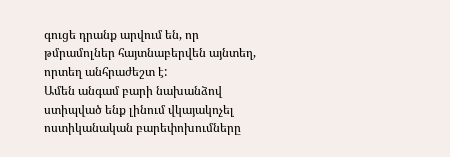գուցե դրանք արվում են, որ թմրամոլներ հայտնաբերվեն այնտեղ, որտեղ անհրաժեշտ է:
Ամեն անգամ բարի նախանձով ստիպված ենք լինում վկայակոչել ոստիկանական բարեփոխումները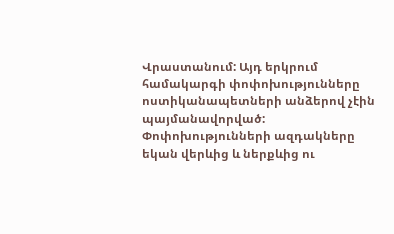Վրաստանում: Այդ երկրում համակարգի փոփոխությունները ոստիկանապետների անձերով չէին պայմանավորված: Փոփոխությունների ազդակները եկան վերևից և ներքևից ու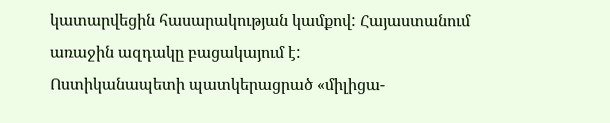կատարվեցին հասարակության կամքով: Հայաստանում առաջին ազդակը բացակայում է:
Ոստիկանապետի պատկերացրած «միլիցա-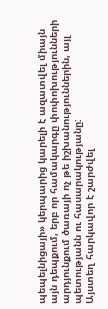պեպելնիցայի» կերպարից կարելի է ազատվել միայն այն դեպքում, երբ որ համակարգը փոփոխությունների արդյունքում ծառայի ոչ թե իշխանություններին, այլ պետությանն ու հասարակությանը:
Այստեղ հարկավոր է շարժվել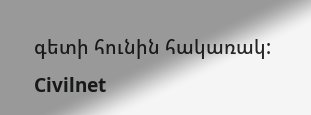գետի հունին հակառակ:
Civilnet